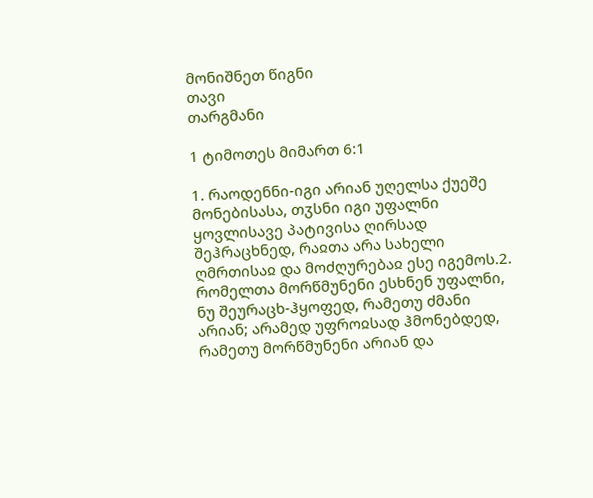მონიშნეთ წიგნი
თავი
თარგმანი

1 ტიმოთეს მიმართ 6:1

1. რაოდენნი-იგი არიან უღელსა ქუეშე მონებისასა, თჳსნი იგი უფალნი ყოვლისავე პატივისა ღირსად შეჰრაცხნედ, რაჲთა არა სახელი ღმრთისაჲ და მოძღურებაჲ ესე იგემოს.2. რომელთა მორწმუნენი ესხნენ უფალნი, ნუ შეურაცხ-ჰყოფედ, რამეთუ ძმანი არიან; არამედ უფროჲსად ჰმონებდედ, რამეთუ მორწმუნენი არიან და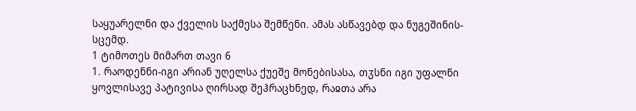საყუარელნი და ქველის საქმესა შემწენი. ამას ასწავებდ და ნუგეშინის-სცემდ.
1 ტიმოთეს მიმართ თავი 6
1. რაოდენნი-იგი არიან უღელსა ქუეშე მონებისასა, თჳსნი იგი უფალნი ყოვლისავე პატივისა ღირსად შეჰრაცხნედ, რაჲთა არა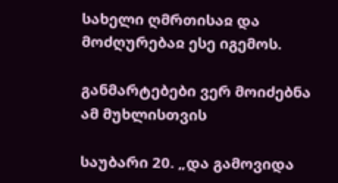სახელი ღმრთისაჲ და მოძღურებაჲ ესე იგემოს.

განმარტებები ვერ მოიძებნა ამ მუხლისთვის

საუბარი 20. „და გამოვიდა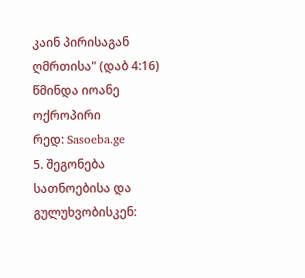კაინ პირისაგან ღმრთისა" (დაბ 4:16)
წმინდა იოანე ოქროპირი
რედ: Sasoeba.ge
5. შეგონება სათნოებისა და გულუხვობისკენ: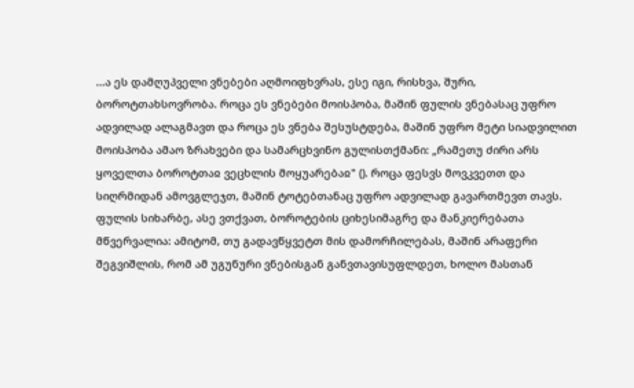...ა ეს დამღუპველი ვნებები აღმოიფხვრას, ესე იგი, რისხვა, შური, ბოროტთახსოვრობა. როცა ეს ვნებები მოისპობა, მაშინ ფულის ვნებასაც უფრო ადვილად ალაგმავთ და როცა ეს ვნება შესუსტდება, მაშინ უფრო მეტი სიადვილით მოისპობა ამაო ზრახვები და სამარცხვინო გულისთქმანი: „რამეთუ ძირი არს ყოველთა ბოროტთაჲ ვეცხლის მოყუარებაჲ" (). როცა ფესვს მოვკვეთთ და სიღრმიდან ამოვგლეჯთ, მაშინ ტოტებთანაც უფრო ადვილად გავართმევთ თავს. ფულის სიხარბე, ასე ვთქვათ, ბოროტების ციხესიმაგრე და მანკიერებათა მწვერვალია: ამიტომ, თუ გადავწყვეტთ მის დამორჩილებას, მაშინ არაფერი შეგვიშლის, რომ ამ უგუნური ვნებისგან განვთავისუფლდეთ, ხოლო მასთან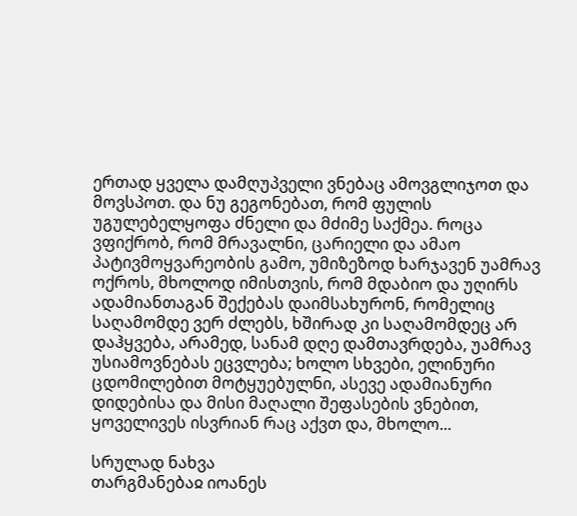ერთად ყველა დამღუპველი ვნებაც ამოვგლიჯოთ და მოვსპოთ. და ნუ გეგონებათ, რომ ფულის უგულებელყოფა ძნელი და მძიმე საქმეა. როცა ვფიქრობ, რომ მრავალნი, ცარიელი და ამაო პატივმოყვარეობის გამო, უმიზეზოდ ხარჯავენ უამრავ ოქროს, მხოლოდ იმისთვის, რომ მდაბიო და უღირს ადამიანთაგან შექებას დაიმსახურონ, რომელიც საღამომდე ვერ ძლებს, ხშირად კი საღამომდეც არ დაჰყვება, არამედ, სანამ დღე დამთავრდება, უამრავ უსიამოვნებას ეცვლება; ხოლო სხვები, ელინური ცდომილებით მოტყუებულნი, ასევე ადამიანური დიდებისა და მისი მაღალი შეფასების ვნებით, ყოველივეს ისვრიან რაც აქვთ და, მხოლო...

სრულად ნახვა
თარგმანებაჲ იოანეს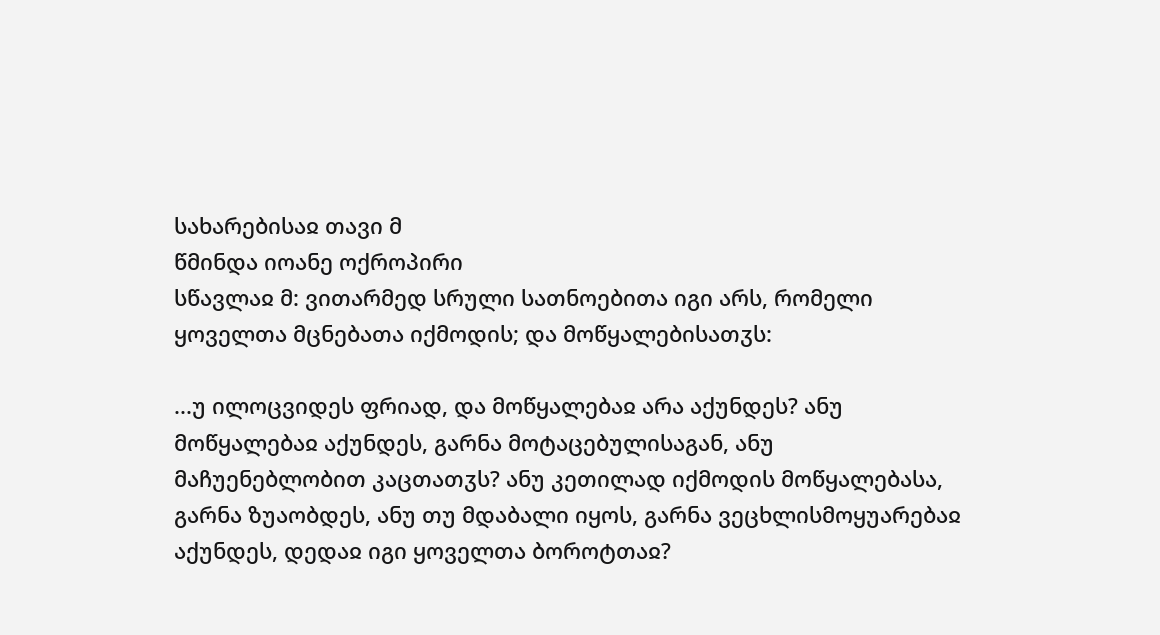სახარებისაჲ თავი მ
წმინდა იოანე ოქროპირი
სწავლაჲ მ: ვითარმედ სრული სათნოებითა იგი არს, რომელი ყოველთა მცნებათა იქმოდის; და მოწყალებისათჳს:

...უ ილოცვიდეს ფრიად, და მოწყალებაჲ არა აქუნდეს? ანუ მოწყალებაჲ აქუნდეს, გარნა მოტაცებულისაგან, ანუ მაჩუენებლობით კაცთათჳს? ანუ კეთილად იქმოდის მოწყალებასა, გარნა ზუაობდეს, ანუ თუ მდაბალი იყოს, გარნა ვეცხლისმოყუარებაჲ აქუნდეს, დედაჲ იგი ყოველთა ბოროტთაჲ?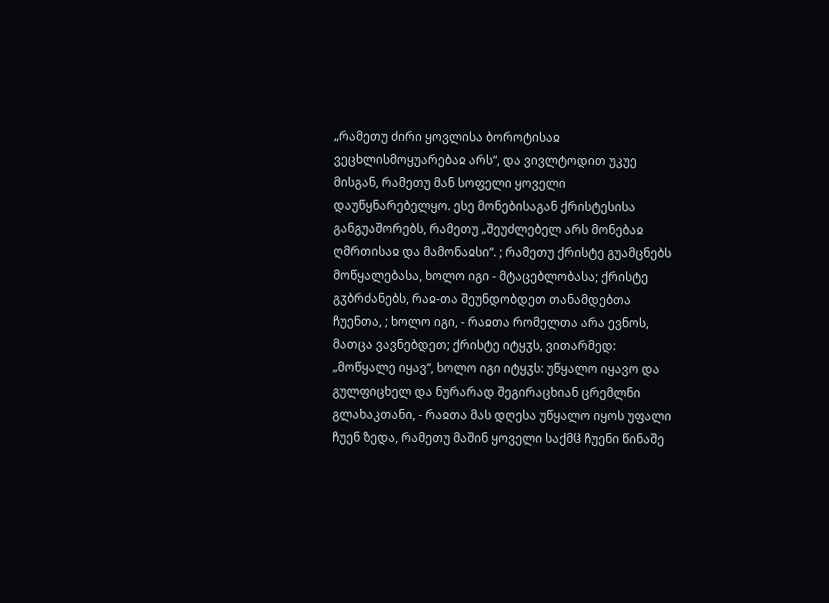„რამეთუ ძირი ყოვლისა ბოროტისაჲ ვეცხლისმოყუარებაჲ არს“, და ვივლტოდით უკუე მისგან, რამეთუ მან სოფელი ყოველი დაუწყნარებელყო. ესე მონებისაგან ქრისტესისა განგუაშორებს, რამეთუ „შეუძლებელ არს მონებაჲ ღმრთისაჲ და მამონაჲსი“. ; რამეთუ ქრისტე გუამცნებს მოწყალებასა, ხოლო იგი - მტაცებლობასა; ქრისტე გჳბრძანებს, რაჲ-თა შეუნდობდეთ თანამდებთა ჩუენთა, ; ხოლო იგი, - რაჲთა რომელთა არა ევნოს, მათცა ვავნებდეთ; ქრისტე იტყჳს, ვითარმედ: „მოწყალე იყავ“, ხოლო იგი იტყჳს: უწყალო იყავო და გულფიცხელ და ნურარად შეგირაცხიან ცრემლნი გლახაკთანი, - რაჲთა მას დღესა უწყალო იყოს უფალი ჩუენ ზედა, რამეთუ მაშინ ყოველი საქმჱ ჩუენი წინაშე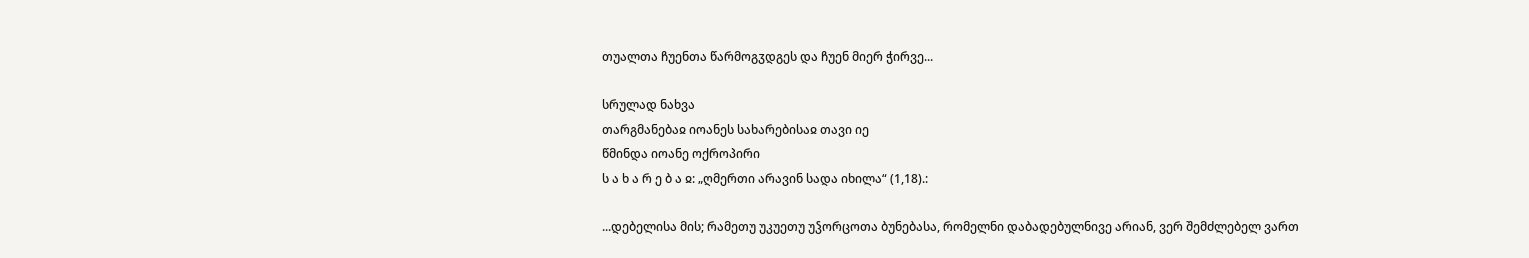თუალთა ჩუენთა წარმოგჳდგეს და ჩუენ მიერ ჭირვე...

სრულად ნახვა
თარგმანებაჲ იოანეს სახარებისაჲ თავი იე
წმინდა იოანე ოქროპირი
ს ა ხ ა რ ე ბ ა ჲ: „ღმერთი არავინ სადა იხილა“ (1,18).:

...დებელისა მის; რამეთუ უკუეთუ უჴორცოთა ბუნებასა, რომელნი დაბადებულნივე არიან, ვერ შემძლებელ ვართ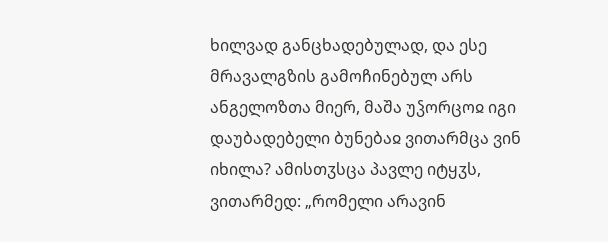ხილვად განცხადებულად, და ესე მრავალგზის გამოჩინებულ არს ანგელოზთა მიერ, მაშა უჴორცოჲ იგი დაუბადებელი ბუნებაჲ ვითარმცა ვინ იხილა? ამისთჳსცა პავლე იტყჳს, ვითარმედ: „რომელი არავინ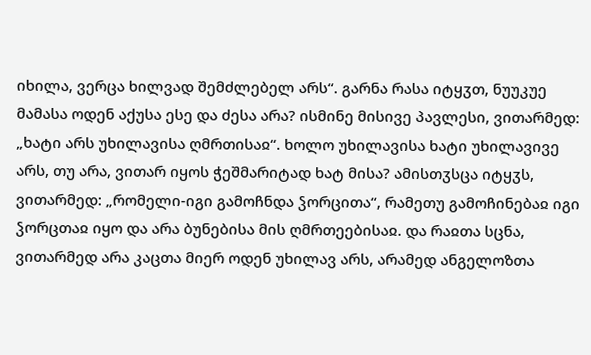იხილა, ვერცა ხილვად შემძლებელ არს“. გარნა რასა იტყჳთ, ნუუკუე მამასა ოდენ აქუსა ესე და ძესა არა? ისმინე მისივე პავლესი, ვითარმედ: „ხატი არს უხილავისა ღმრთისაჲ“. ხოლო უხილავისა ხატი უხილავივე არს, თუ არა, ვითარ იყოს ჭეშმარიტად ხატ მისა? ამისთჳსცა იტყჳს, ვითარმედ: „რომელი-იგი გამოჩნდა ჴორცითა“, რამეთუ გამოჩინებაჲ იგი ჴორცთაჲ იყო და არა ბუნებისა მის ღმრთეებისაჲ. და რაჲთა სცნა, ვითარმედ არა კაცთა მიერ ოდენ უხილავ არს, არამედ ანგელოზთა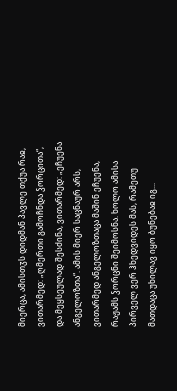მიერცა, ამისთჳს დიდმან პავლე თქუა რაჲ, ვითარმედ: „ღმერთი გამოჩნდა ჴორცითა“, და მეყსეულად შესძინა, ვითარმედ: „ეჩუენა ანგელოზთა“. ამის მიერ საცნაურ არს, ვითარმედ ანგელოზთაცა მაშინ ეჩუენა, რაჟამს ჴორცნი შეიმოსნა. ხოლო ამისა პირველ ვერ ჰხედვიდეს მას, რამეთუ მათდაცა უხილავ იყო ბუნებაჲ იგ...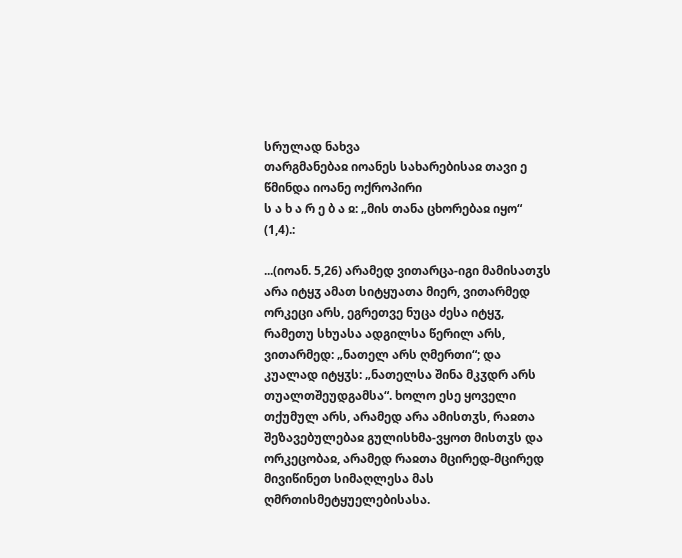სრულად ნახვა
თარგმანებაჲ იოანეს სახარებისაჲ თავი ე
წმინდა იოანე ოქროპირი
ს ა ხ ა რ ე ბ ა ჲ: „მის თანა ცხორებაჲ იყო“ (1,4).:

...(იოან. 5,26) არამედ ვითარცა-იგი მამისათჳს არა იტყჳ ამათ სიტყუათა მიერ, ვითარმედ ორკეცი არს, ეგრეთვე ნუცა ძესა იტყჳ, რამეთუ სხუასა ადგილსა წერილ არს, ვითარმედ: „ნათელ არს ღმერთი“; და კუალად იტყჳს: „ნათელსა შინა მკჳდრ არს თუალთშეუდგამსა“. ხოლო ესე ყოველი თქუმულ არს, არამედ არა ამისთჳს, რაჲთა შეზავებულებაჲ გულისხმა-ვყოთ მისთჳს და ორკეცობაჲ, არამედ რაჲთა მცირედ-მცირედ მივიწინეთ სიმაღლესა მას ღმრთისმეტყუელებისასა.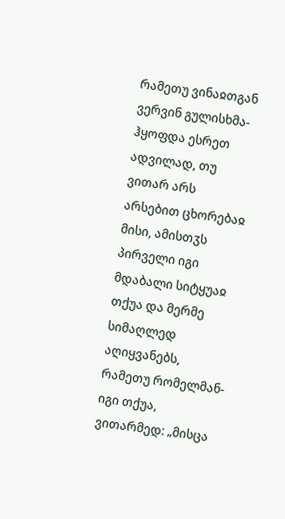რამეთუ ვინაჲთგან ვერვინ გულისხმა-ჰყოფდა ესრეთ ადვილად, თუ ვითარ არს არსებით ცხორებაჲ მისი, ამისთჳს პირველი იგი მდაბალი სიტყუაჲ თქუა და მერმე სიმაღლედ აღიყვანებს, რამეთუ რომელმან-იგი თქუა, ვითარმედ: „მისცა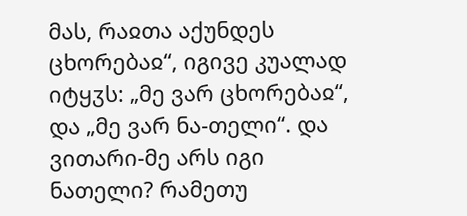მას, რაჲთა აქუნდეს ცხორებაჲ“, იგივე კუალად იტყჳს: „მე ვარ ცხორებაჲ“, და „მე ვარ ნა-თელი“. და ვითარი-მე არს იგი ნათელი? რამეთუ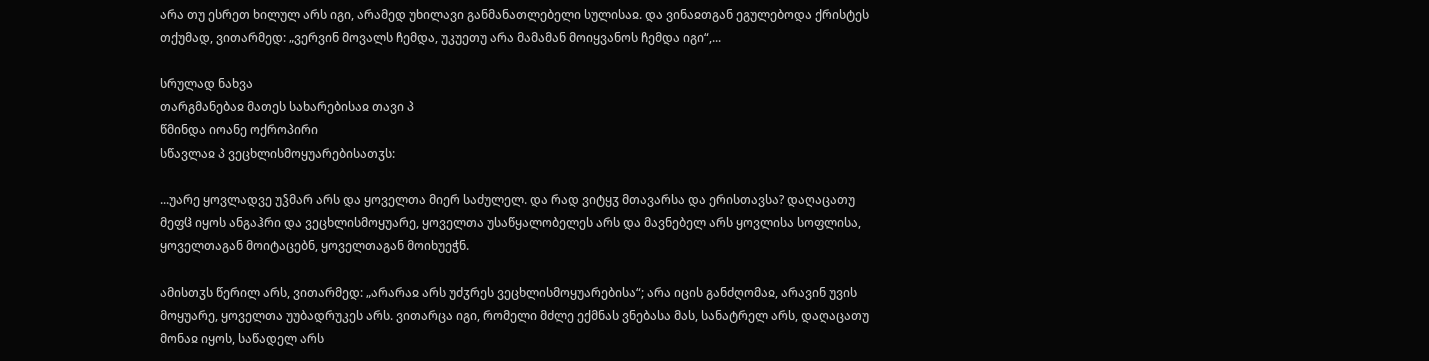არა თუ ესრეთ ხილულ არს იგი, არამედ უხილავი განმანათლებელი სულისაჲ. და ვინაჲთგან ეგულებოდა ქრისტეს თქუმად, ვითარმედ: „ვერვინ მოვალს ჩემდა, უკუეთუ არა მამამან მოიყვანოს ჩემდა იგი“,...

სრულად ნახვა
თარგმანებაჲ მათეს სახარებისაჲ თავი პ
წმინდა იოანე ოქროპირი
სწავლაჲ პ ვეცხლისმოყუარებისათჳს:

...უარე ყოვლადვე უჴმარ არს და ყოველთა მიერ საძულელ. და რად ვიტყჳ მთავარსა და ერისთავსა? დაღაცათუ მეფჱ იყოს ანგაჰრი და ვეცხლისმოყუარე, ყოველთა უსაწყალობელეს არს და მავნებელ არს ყოვლისა სოფლისა, ყოველთაგან მოიტაცებნ, ყოველთაგან მოიხუეჭნ.

ამისთჳს წერილ არს, ვითარმედ: „არარაჲ არს უძჳრეს ვეცხლისმოყუარებისა“; არა იცის განძღომაჲ, არავინ უვის მოყუარე, ყოველთა უუბადრუკეს არს. ვითარცა იგი, რომელი მძლე ექმნას ვნებასა მას, სანატრელ არს, დაღაცათუ მონაჲ იყოს, საწადელ არს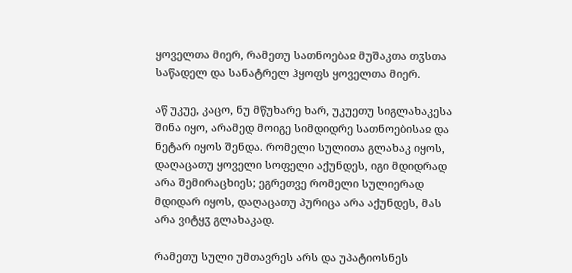ყოველთა მიერ, რამეთუ სათნოებაჲ მუშაკთა თჳსთა საწადელ და სანატრელ ჰყოფს ყოველთა მიერ.

აწ უკუე, კაცო, ნუ მწუხარე ხარ, უკუეთუ სიგლახაკესა შინა იყო, არამედ მოიგე სიმდიდრე სათნოებისაჲ და ნეტარ იყოს შენდა. რომელი სულითა გლახაკ იყოს, დაღაცათუ ყოველი სოფელი აქუნდეს, იგი მდიდრად არა შემირაცხიეს; ეგრეთვე რომელი სულიერად მდიდარ იყოს, დაღაცათუ პურიცა არა აქუნდეს, მას არა ვიტყჳ გლახაკად.

რამეთუ სული უმთავრეს არს და უპატიოსნეს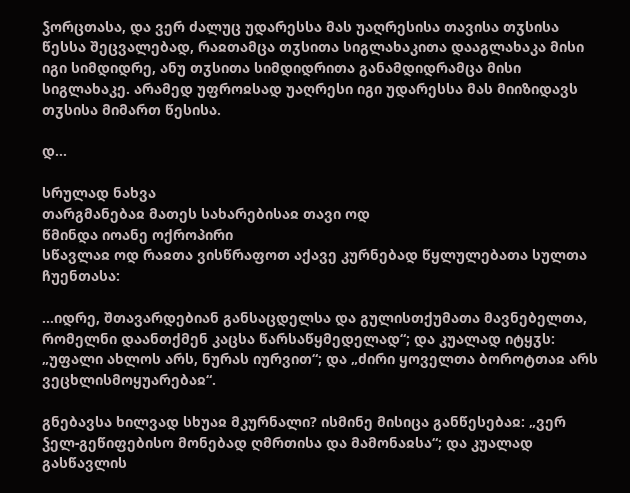ჴორცთასა, და ვერ ძალუც უდარესსა მას უაღრესისა თავისა თჳსისა წესსა შეცვალებად, რაჲთამცა თჳსითა სიგლახაკითა დააგლახაკა მისი იგი სიმდიდრე, ანუ თჳსითა სიმდიდრითა განამდიდრამცა მისი სიგლახაკე. არამედ უფროჲსად უაღრესი იგი უდარესსა მას მიიზიდავს თჳსისა მიმართ წესისა.

დ...

სრულად ნახვა
თარგმანებაჲ მათეს სახარებისაჲ თავი ოდ
წმინდა იოანე ოქროპირი
სწავლაჲ ოდ რაჲთა ვისწრაფოთ აქავე კურნებად წყლულებათა სულთა ჩუენთასა:

...იდრე, შთავარდებიან განსაცდელსა და გულისთქუმათა მავნებელთა, რომელნი დაანთქმენ კაცსა წარსაწყმედელად“; და კუალად იტყჳს: „უფალი ახლოს არს, ნურას იურვით“; და „ძირი ყოველთა ბოროტთაჲ არს ვეცხლისმოყუარებაჲ“.

გნებავსა ხილვად სხუაჲ მკურნალი? ისმინე მისიცა განწესებაჲ: „ვერ ჴელ-გეწიფებისო მონებად ღმრთისა და მამონაჲსა“; და კუალად გასწავლის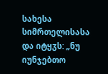სახესა სიმრთელისასა და იტყჳს: „ნუ იუნჯებთო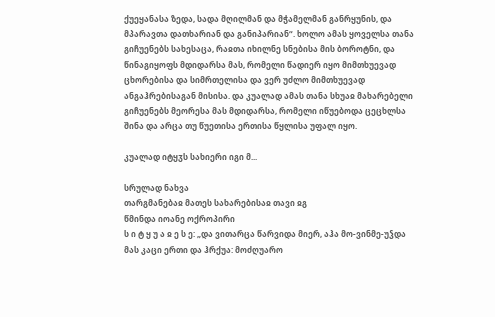ქუეყანასა ზედა, სადა მღილმან და მჭამელმან განრყუნის, და მპარავთა დათხარიან და განიპარიან“. ხოლო ამას ყოველსა თანა გიჩუენებს სახესაცა, რაჲთა იხილნე სნებისა მის ბოროტნი, და წინაგიყოფს მდიდარსა მას, რომელი წადიერ იყო მიმთხუევად ცხორებისა და სიმრთელისა და ვერ უძლო მიმთხუევად ანგაჰრებისაგან მისისა. და კუალად ამას თანა სხუაჲ მახარებელი გიჩუენებს მეორესა მას მდიდარსა, რომელი იწუებოდა ცეცხლსა შინა და არცა თუ წუეთისა ერთისა წყლისა უფალ იყო.

კუალად იტყჳს სახიერი იგი მ...

სრულად ნახვა
თარგმანებაჲ მათეს სახარებისაჲ თავი ჲგ
წმინდა იოანე ოქროპირი
ს ი ტ ყ უ ა ჲ ე ს ე: „და ვითარცა წარვიდა მიერ, აჰა მო-ვინმე-უჴდა მას კაცი ერთი და ჰრქუა: მოძღუარო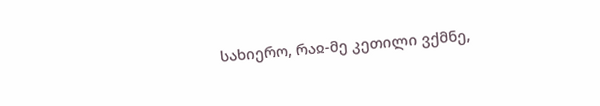სახიერო, რაჲ-მე კეთილი ვქმნე,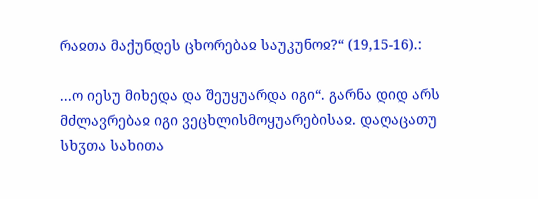რაჲთა მაქუნდეს ცხორებაჲ საუკუნოჲ?“ (19,15-16).:

...ო იესუ მიხედა და შეუყუარდა იგი“. გარნა დიდ არს მძლავრებაჲ იგი ვეცხლისმოყუარებისაჲ. დაღაცათუ სხჳთა სახითა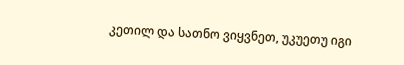კეთილ და სათნო ვიყვნეთ, უკუეთუ იგი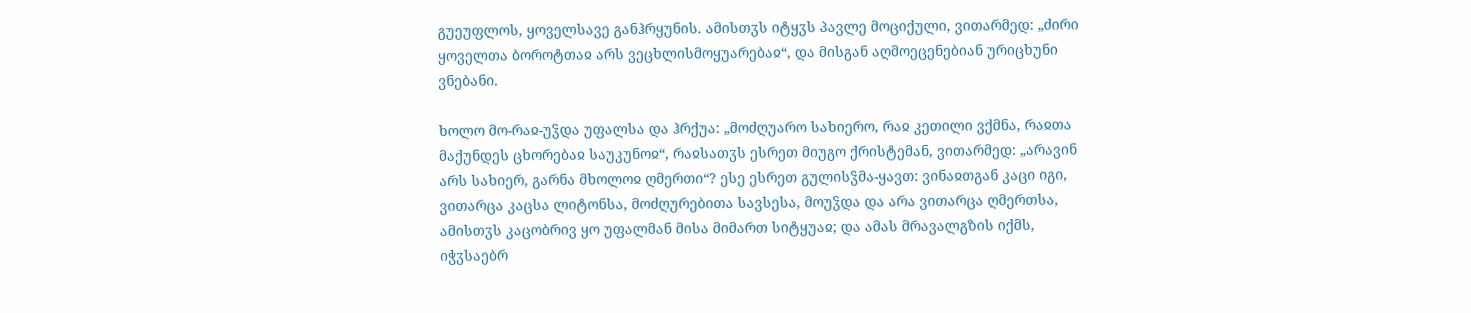გუეუფლოს, ყოველსავე განჰრყუნის. ამისთჳს იტყჳს პავლე მოციქული, ვითარმედ: „ძირი ყოველთა ბოროტთაჲ არს ვეცხლისმოყუარებაჲ“, და მისგან აღმოეცენებიან ურიცხუნი ვნებანი.

ხოლო მო-რაჲ-უჴდა უფალსა და ჰრქუა: „მოძღუარო სახიერო, რაჲ კეთილი ვქმნა, რაჲთა მაქუნდეს ცხორებაჲ საუკუნოჲ“, რაჲსათჳს ესრეთ მიუგო ქრისტემან, ვითარმედ: „არავინ არს სახიერ, გარნა მხოლოჲ ღმერთი“? ესე ესრეთ გულისჴმა-ყავთ: ვინაჲთგან კაცი იგი, ვითარცა კაცსა ლიტონსა, მოძღურებითა სავსესა, მოუჴდა და არა ვითარცა ღმერთსა, ამისთჳს კაცობრივ ყო უფალმან მისა მიმართ სიტყუაჲ; და ამას მრავალგზის იქმს, იჭჳსაებრ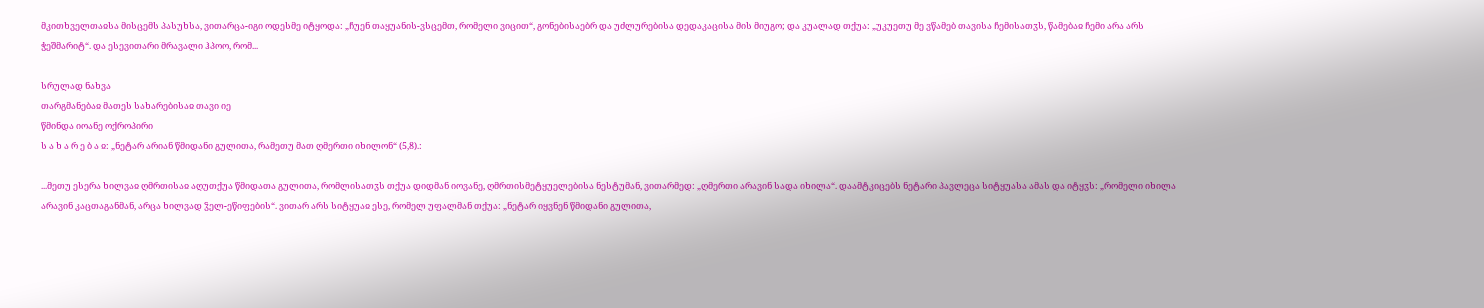მკითხველთაჲსა მისცემს პასუხსა, ვითარცა-იგი ოდესმე იტყოდა: „ჩუენ თაყუანის-ვსცემთ, რომელი ვიცით“, გონებისაებრ და უძლურებისა დედაკაცისა მის მიუგო; და კუალად თქუა: „უკუეთუ მე ვწამებ თავისა ჩემისათჳს, წამებაჲ ჩემი არა არს ჭეშმარიტ“. და ესევითარი მრავალი ჰპოო, რომ...

სრულად ნახვა
თარგმანებაჲ მათეს სახარებისაჲ თავი იე
წმინდა იოანე ოქროპირი
ს ა ხ ა რ ე ბ ა ჲ: „ნეტარ არიან წმიდანი გულითა, რამეთუ მათ ღმერთი იხილონ“ (5,8).:

...მეთუ ესერა ხილვაჲ ღმრთისაჲ აღუთქუა წმიდათა გულითა, რომლისათჳს თქუა დიდმან იოვანე, ღმრთისმეტყუელებისა ნესტუმან, ვითარმედ: „ღმერთი არავინ სადა იხილა“. დაამტკიცებს ნეტარი პავლეცა სიტყუასა ამას და იტყჳს: „რომელი იხილა არავინ კაცთაგანმან, არცა ხილვად ჴელ-ეწიფების“. ვითარ არს სიტყუაჲ ესე, რომელ უფალმან თქუა: „ნეტარ იყვნენ წმიდანი გულითა,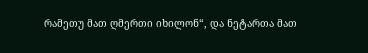რამეთუ მათ ღმერთი იხილონ“, და ნეტართა მათ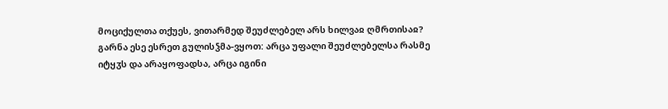მოციქულთა თქუეს, ვითარმედ შეუძლებელ არს ხილვაჲ ღმრთისაჲ? გარნა ესე ესრეთ გულისჴმა-ვყოთ: არცა უფალი შეუძლებელსა რასმე იტყჳს და არაყოფადსა, არცა იგინი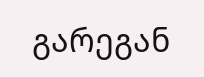გარეგან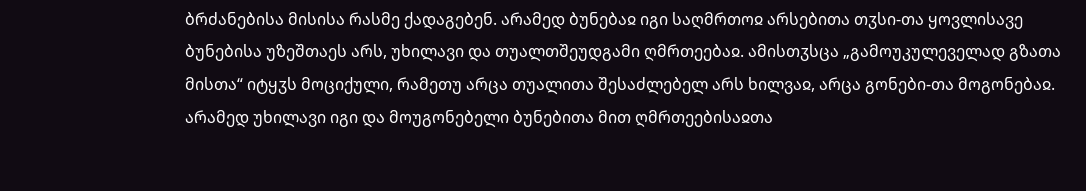ბრძანებისა მისისა რასმე ქადაგებენ. არამედ ბუნებაჲ იგი საღმრთოჲ არსებითა თჳსი-თა ყოვლისავე ბუნებისა უზეშთაეს არს, უხილავი და თუალთშეუდგამი ღმრთეებაჲ. ამისთჳსცა „გამოუკულეველად გზათა მისთა“ იტყჳს მოციქული, რამეთუ არცა თუალითა შესაძლებელ არს ხილვაჲ, არცა გონები-თა მოგონებაჲ. არამედ უხილავი იგი და მოუგონებელი ბუნებითა მით ღმრთეებისაჲთა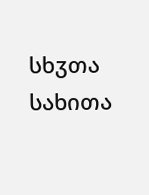სხჳთა სახითა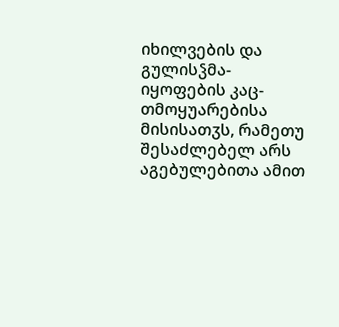იხილვების და გულისჴმა-იყოფების კაც-თმოყუარებისა მისისათჳს, რამეთუ შესაძლებელ არს აგებულებითა ამით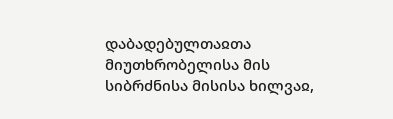დაბადებულთაჲთა მიუთხრობელისა მის სიბრძნისა მისისა ხილვაჲ,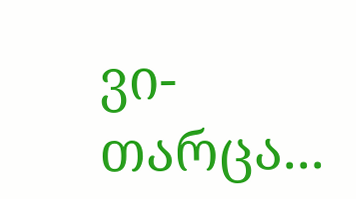ვი-თარცა...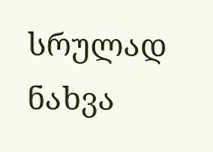სრულად ნახვა